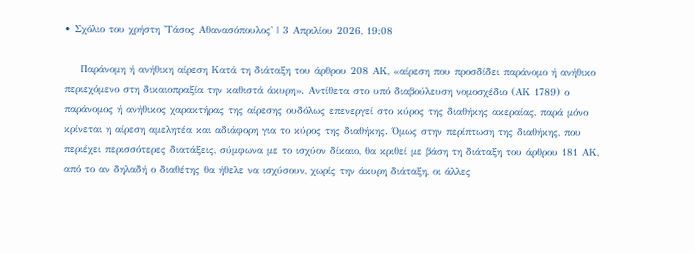• Σχόλιο του χρήστη 'Τάσος Αθανασόπουλος' | 3 Απριλίου 2026, 19:08

    Παράνομη ή ανήθικη αίρεση Κατά τη διάταξη του άρθρου 208 ΑΚ, «αίρεση που προσδίδει παράνομο ή ανήθικο περιεχόμενο στη δικαιοπραξία την καθιστά άκυρη». Αντίθετα στο υπό διαβούλευση νομοσχέδιο (ΑΚ 1789) ο παράνομος ή ανήθικος χαρακτήρας της αίρεσης ουδόλως επενεργεί στο κύρος της διαθήκης ακεραίας, παρά μόνο κρίνεται η αίρεση αμελητέα και αδιάφορη για το κύρος της διαθήκης. Όμως στην περίπτωση της διαθήκης, που περιέχει περισσότερες διατάξεις, σύμφωνα με το ισχύον δίκαιο, θα κριθεί με βάση τη διάταξη του άρθρου 181 ΑΚ, από το αν δηλαδή ο διαθέτης θα ήθελε να ισχύσουν, χωρίς την άκυρη διάταξη, οι άλλες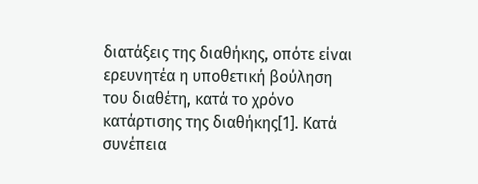διατάξεις της διαθήκης, οπότε είναι ερευνητέα η υποθετική βούληση του διαθέτη, κατά το χρόνο κατάρτισης της διαθήκης[1]. Κατά συνέπεια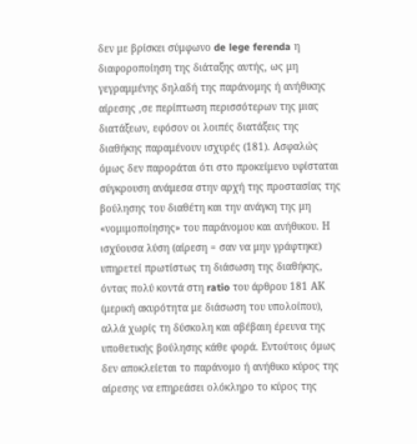δεν με βρίσκει σύμφωνο de lege ferenda η διαφοροποίηση της διάταξης αυτής, ως μη γεγραμμένης δηλαδή της παράνομης ή ανήθικης αίρεσης ,σε περίπτωση περισσότερων της μιας διατάξεων, εφόσον οι λοιπές διατάξεις της διαθήκης παραμένουν ισχυρές (181). Ασφαλώς όμως δεν παροράται ότι στο προκείμενο υφίσταται σύγκρουση ανάμεσα στην αρχή της προστασίας της βούλησης του διαθέτη και την ανάγκη της μη «νομιμοποίησης» του παράνομου και ανήθικου. Η ισχύουσα λύση (αίρεση = σαν να μην γράφτηκε) υπηρετεί πρωτίστως τη διάσωση της διαθήκης, όντας πολύ κοντά στη ratio του άρθρου 181 ΑΚ (μερική ακυρότητα με διάσωση του υπολοίπου), αλλά χωρίς τη δύσκολη και αβέβαιη έρευνα της υποθετικής βούλησης κάθε φορά. Εντούτοις όμως δεν αποκλείεται το παράνομο ή ανήθικο κύρος της αίρεσης να επηρεάσει ολόκληρο το κύρος της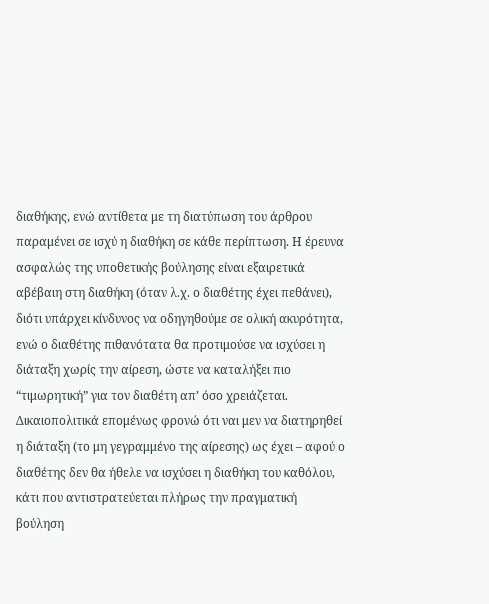διαθήκης, ενώ αντίθετα με τη διατύπωση του άρθρου παραμένει σε ισχύ η διαθήκη σε κάθε περίπτωση. Η έρευνα ασφαλώς της υποθετικής βούλησης είναι εξαιρετικά αβέβαιη στη διαθήκη (όταν λ.χ. ο διαθέτης έχει πεθάνει), διότι υπάρχει κίνδυνος να οδηγηθούμε σε ολική ακυρότητα, ενώ ο διαθέτης πιθανότατα θα προτιμούσε να ισχύσει η διάταξη χωρίς την αίρεση, ώστε να καταλήξει πιο “τιμωρητική” για τον διαθέτη απ’ όσο χρειάζεται. Δικαιοπολιτικά επομένως φρονώ ότι ναι μεν να διατηρηθεί η διάταξη (το μη γεγραμμένο της αίρεσης) ως έχει – αφού ο διαθέτης δεν θα ήθελε να ισχύσει η διαθήκη του καθόλου, κάτι που αντιστρατεύεται πλήρως την πραγματική βούληση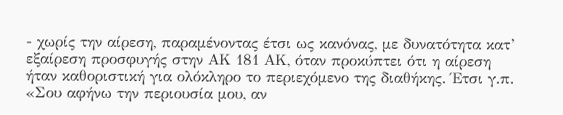- χωρίς την αίρεση, παραμένοντας έτσι ως κανόνας, με δυνατότητα κατ’ εξαίρεση προσφυγής στην ΑΚ 181 ΑΚ, όταν προκύπτει ότι η αίρεση ήταν καθοριστική για ολόκληρο το περιεχόμενο της διαθήκης. Έτσι γ.π. «Σου αφήνω την περιουσία μου, αν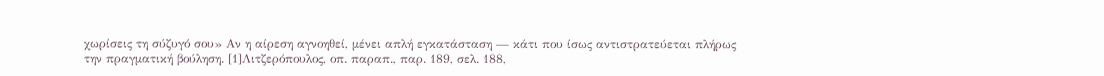χωρίσεις τη σύζυγό σου» Αν η αίρεση αγνοηθεί, μένει απλή εγκατάσταση — κάτι που ίσως αντιστρατεύεται πλήρως την πραγματική βούληση. [1]Λιτζερόπουλος, οπ. παραπ., παρ. 189, σελ. 188,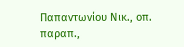Παπαντωνίου Νικ., οπ. παραπ.,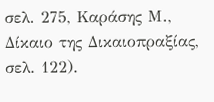σελ. 275, Καράσης Μ., Δίκαιο της Δικαιοπραξίας, σελ. 122).